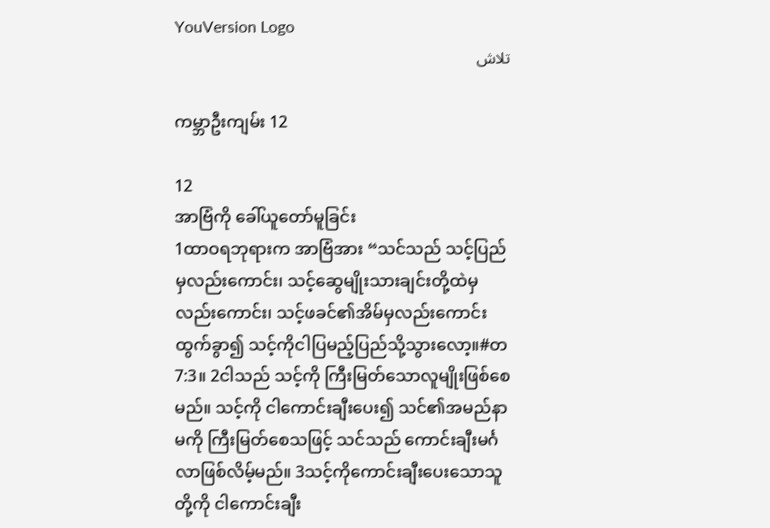YouVersion Logo
تلاش

ကမ္ဘာဦးကျမ်း 12

12
အာဗြံကို ခေါ်ယူတော်မူခြင်း
1ထာဝရဘုရားက အာဗြံအား “သင်သည် သင့်ပြည်မှလည်းကောင်း၊ သင့်ဆွေမျိုးသားချင်းတို့ထဲမှလည်းကောင်း၊ သင့်ဖခင်၏အိမ်မှလည်းကောင်း ထွက်ခွာ၍ သင့်ကိုငါပြမည့်ပြည်သို့သွားလော့။#တ 7:3။ 2ငါသည် သင့်ကို ကြီးမြတ်သောလူမျိုးဖြစ်စေမည်။ သင့်ကို ငါကောင်းချီးပေး၍ သင်၏အမည်နာမကို ကြီးမြတ်စေသဖြင့် သင်သည် ကောင်းချီးမင်္ဂလာဖြစ်လိမ့်မည်။ 3သင့်ကိုကောင်းချီးပေးသောသူတို့ကို ငါကောင်းချီး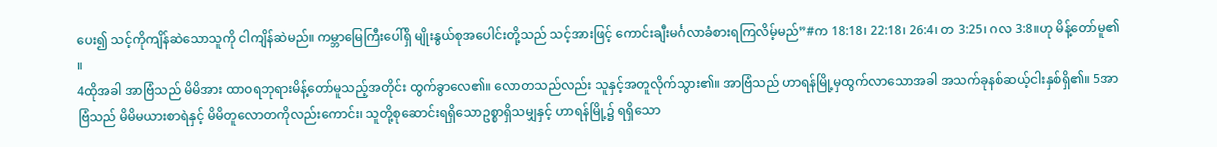ပေး၍ သင့်ကိုကျိန်ဆဲသောသူကို ငါကျိန်ဆဲမည်။ ကမ္ဘာမြေကြီးပေါ်ရှိ မျိုးနွယ်စုအပေါင်းတို့သည် သင့်အားဖြင့် ကောင်းချီးမင်္ဂလာခံစားရကြလိမ့်မည်”#က 18:18၊ 22:18၊ 26:4၊ တ 3:25၊ ဂလ 3:8။ဟု မိန့်တော်မူ၏။
4ထိုအခါ အာဗြံသည် မိမိအား ထာဝရဘုရားမိန့်တော်မူသည့်အတိုင်း ထွက်ခွာလေ၏။ လောတသည်လည်း သူနှင့်အတူလိုက်သွား၏။ အာဗြံသည် ဟာရန်မြို့မှထွက်လာသောအခါ အသက်ခုနစ်ဆယ့်ငါးနှစ်ရှိ၏။ 5အာဗြံသည် မိမိမယားစာရဲနှင့် မိမိတူလောတကိုလည်းကောင်း၊ သူတို့စုဆောင်းရရှိသောဥစ္စာရှိသမျှနှင့် ဟာရန်မြို့၌ ရရှိသော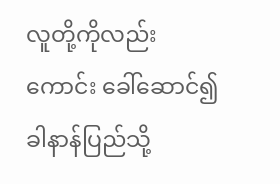လူတို့ကိုလည်းကောင်း ခေါ်ဆောင်၍ ခါနာန်ပြည်သို့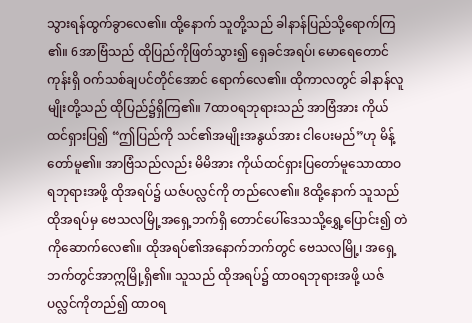သွားရန်ထွက်ခွာလေ၏။ ထို့နောက် သူတို့သည် ခါနာန်ပြည်သို့ရောက်ကြ၏။ 6အာဗြံသည် ထိုပြည်ကိုဖြတ်သွား၍ ရှေခင်အရပ်၊ မောရေတောင်ကုန်းရှိ ဝက်သစ်ချပင်တိုင်အောင် ရောက်လေ၏။ ထိုကာလတွင် ခါနာန်လူမျိုးတို့သည် ထိုပြည်၌ရှိကြ၏။ 7ထာဝရဘုရားသည် အာဗြံအား ကိုယ်ထင်ရှားပြ၍ “ဤပြည်ကို သင်၏အမျိုးအနွယ်အား ငါပေးမည်”ဟု မိန့်တော်မူ၏။ အာဗြံသည်လည်း မိမိအား ကိုယ်ထင်ရှားပြတော်မူသောထာဝရဘုရားအဖို့ ထိုအရပ်၌ ယဇ်ပလ္လင်ကို တည်လေ၏။ 8ထို့နောက် သူသည် ထိုအရပ်မှ ဗေသလမြို့အရှေ့ဘက်ရှိ တောင်ပေါ်ဒေသသို့ရွှေ့ပြောင်း၍ တဲကိုဆောက်လေ၏။ ထိုအရပ်၏အနောက်ဘက်တွင် ဗေသလမြို့၊ အရှေ့ဘက်တွင်အာဣမြို့ရှိ၏။ သူသည် ထိုအရပ်၌ ထာဝရဘုရားအဖို့ ယဇ်ပလ္လင်ကိုတည်၍ ထာဝရ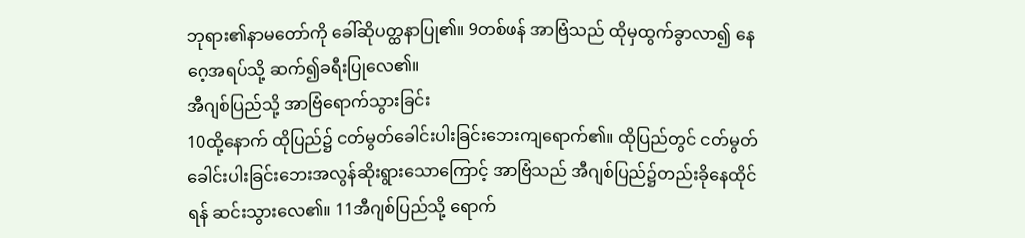ဘုရား၏နာမတော်ကို ခေါ်ဆိုပတ္ထနာပြု၏။ 9တစ်ဖန် အာဗြံသည် ထိုမှထွက်ခွာလာ၍ နေဂေ့အရပ်သို့ ဆက်၍ခရီးပြုလေ၏။
အီဂျစ်ပြည်သို့ အာဗြံရောက်သွားခြင်း
10ထို့နောက် ထိုပြည်၌ ငတ်မွတ်ခေါင်းပါးခြင်းဘေးကျရောက်၏။ ထိုပြည်တွင် ငတ်မွတ်ခေါင်းပါးခြင်းဘေးအလွန်ဆိုးရွားသောကြောင့် အာဗြံသည် အီဂျစ်ပြည်၌တည်းခိုနေထိုင်ရန် ဆင်းသွားလေ၏။ 11အီဂျစ်ပြည်သို့ ရောက်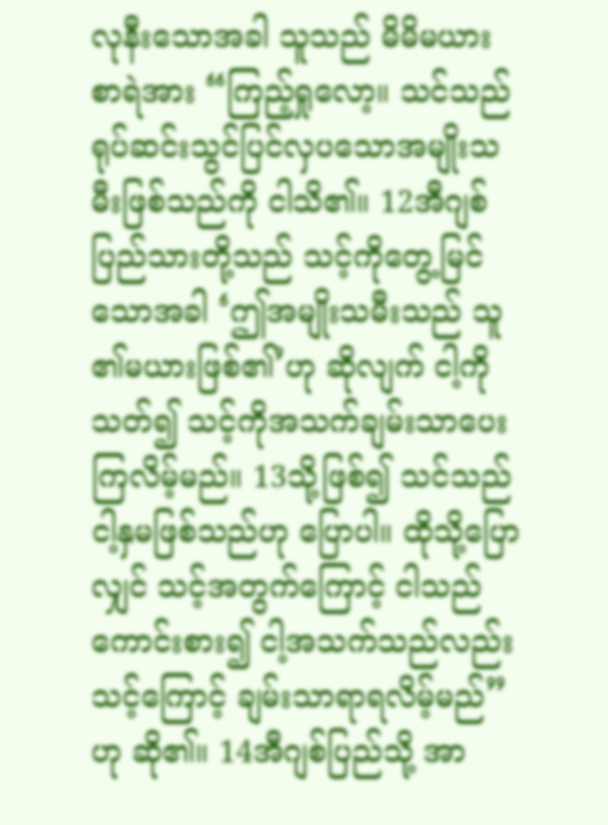လုနီးသောအခါ သူသည် မိမိမယားစာရဲအား “ကြည့်ရှုလော့။ သင်သည် ရုပ်ဆင်းသွင်ပြင်လှပသောအမျိုးသမီးဖြစ်သည်ကို ငါသိ၏။ 12အီဂျစ်ပြည်သားတို့သည် သင့်ကိုတွေ့မြင်သောအခါ ‘ဤအမျိုးသမီးသည် သူ၏မယားဖြစ်၏’ဟု ဆိုလျက် ငါ့ကိုသတ်၍ သင့်ကိုအသက်ချမ်းသာပေးကြလိမ့်မည်။ 13သို့ဖြစ်၍ သင်သည် ငါ့နှမဖြစ်သည်ဟု ပြောပါ။ ထိုသို့ပြောလျှင် သင့်အတွက်ကြောင့် ငါသည်ကောင်းစား၍ ငါ့အသက်သည်လည်း သင့်ကြောင့် ချမ်းသာရာရလိမ့်မည်”ဟု ဆို၏။ 14အီဂျစ်ပြည်သို့ အာ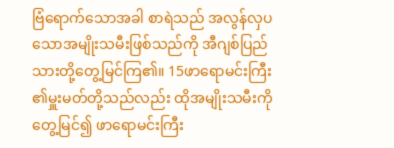ဗြံရောက်သောအခါ စာရဲသည် အလွန်လှပသောအမျိုးသမီးဖြစ်သည်ကို အီဂျစ်ပြည်သားတို့တွေ့မြင်ကြ၏။ 15ဖာရောမင်းကြီး၏မှူးမတ်တို့သည်လည်း ထိုအမျိုးသမီးကိုတွေ့မြင်၍ ဖာရောမင်းကြီး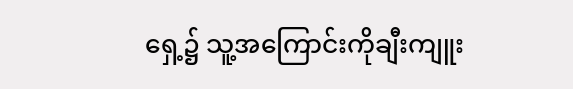ရှေ့၌ သူ့အကြောင်းကိုချီးကျူး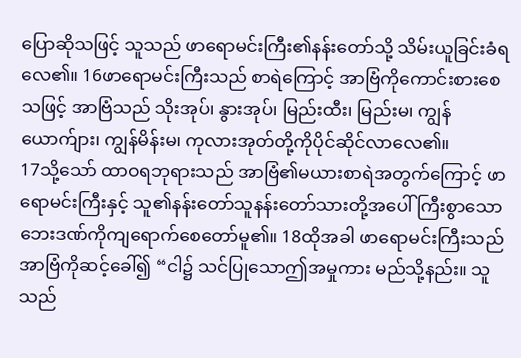ပြောဆိုသဖြင့် သူသည် ဖာရောမင်းကြီး၏နန်းတော်သို့ သိမ်းယူခြင်းခံရလေ၏။ 16ဖာရောမင်းကြီးသည် စာရဲကြောင့် အာဗြံကိုကောင်းစားစေသဖြင့် အာဗြံသည် သိုးအုပ်၊ နွားအုပ်၊ မြည်းထီး၊ မြည်းမ၊ ကျွန်ယောက်ျား၊ ကျွန်မိန်းမ၊ ကုလားအုတ်တို့ကိုပိုင်ဆိုင်လာလေ၏။
17သို့သော် ထာဝရဘုရားသည် အာဗြံ၏မယားစာရဲအတွက်ကြောင့် ဖာရောမင်းကြီးနှင့် သူ၏နန်းတော်သူနန်းတော်သားတို့အပေါ် ကြီးစွာသောဘေးဒဏ်ကိုကျရောက်စေတော်မူ၏။ 18ထိုအခါ ဖာရောမင်းကြီးသည် အာဗြံကိုဆင့်ခေါ်၍ “ငါ၌ သင်ပြုသောဤအမှုကား မည်သို့နည်း။ သူသည်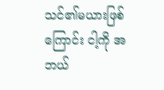သင်၏မယားဖြစ်ကြောင်း ငါ့ကို အဘယ်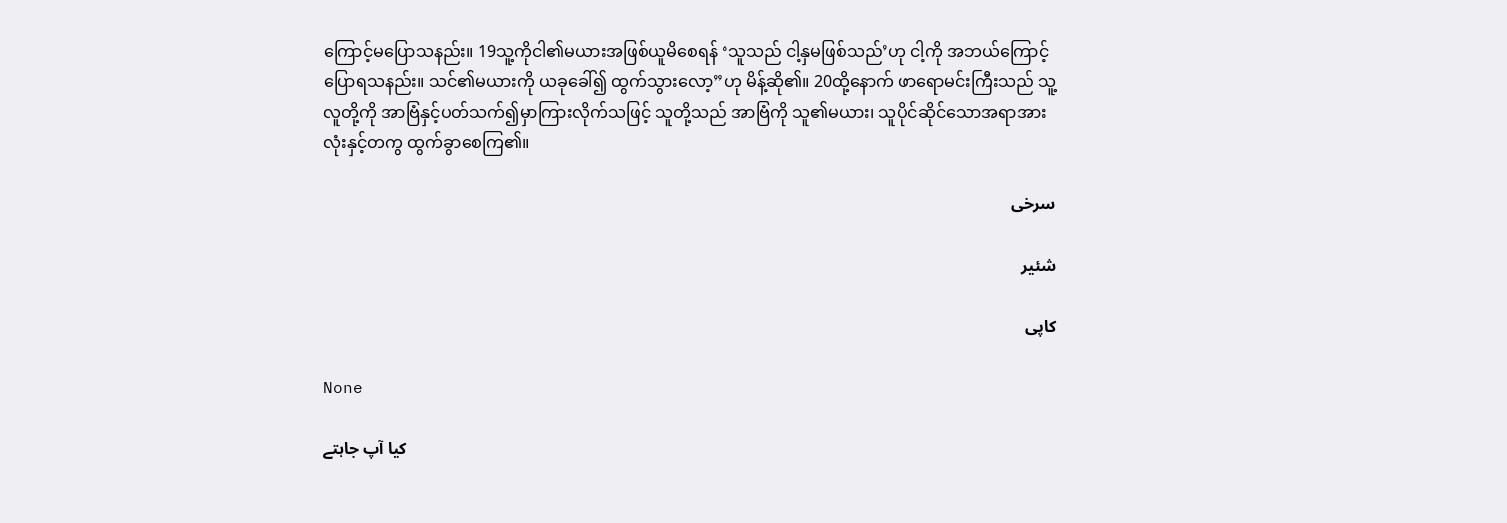ကြောင့်မပြောသနည်း။ 19သူ့ကိုငါ၏မယားအဖြစ်ယူမိစေရန် ‘သူသည် ငါ့နှမဖြစ်သည်’ဟု ငါ့ကို အဘယ်ကြောင့် ပြောရသနည်း။ သင်၏မယားကို ယခုခေါ်၍ ထွက်သွားလော့”ဟု မိန့်ဆို၏။ 20ထို့နောက် ဖာရောမင်းကြီးသည် သူ့လူတို့ကို အာဗြံနှင့်ပတ်သက်၍မှာကြားလိုက်သဖြင့် သူတို့သည် အာဗြံကို သူ၏မယား၊ သူပိုင်ဆိုင်သောအရာအားလုံးနှင့်တကွ ထွက်ခွာစေကြ၏။

سرخی

شئیر

کاپی

None

کیا آپ جاہتے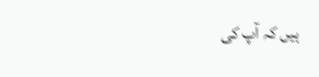ہیں کہ آپ کی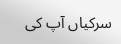سرکیاں آپ کی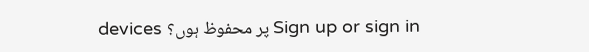devices پر محفوظ ہوں؟ Sign up or sign in